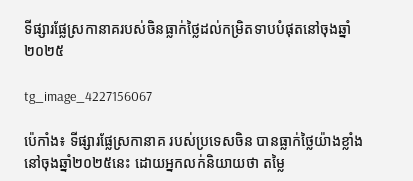ទីផ្សារផ្លែស្រកានាគរបស់ចិនធ្លាក់ថ្លៃដល់កម្រិតទាបបំផុតនៅចុងឆ្នាំ២០២៥

tg_image_4227156067

ប៉េកាំង៖ ទីផ្សារផ្លែស្រកានាគ របស់ប្រទេសចិន បានធ្លាក់ថ្លៃយ៉ាងខ្លាំង នៅចុងឆ្នាំ២០២៥នេះ ដោយអ្នកលក់និយាយថា តម្លៃ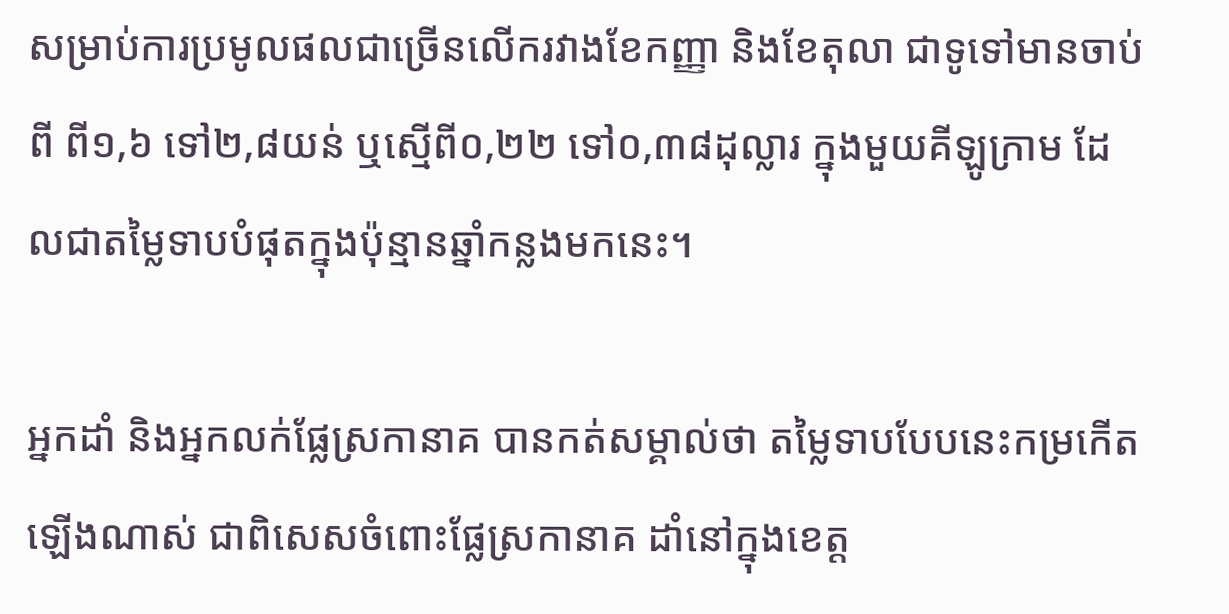សម្រាប់ការប្រមូលផលជាច្រើនលើករវាងខែកញ្ញា និងខែតុលា ជាទូទៅមានចាប់ពី ពី១,៦ ទៅ២,៨យន់ ឬស្មើពី០,២២ ទៅ០,៣៨ដុល្លារ ក្នុងមួយគីឡូក្រាម ដែលជាតម្លៃទាបបំផុតក្នុងប៉ុន្មានឆ្នាំកន្លងមកនេះ។

អ្នកដាំ និងអ្នកលក់ផ្លែស្រកានាគ បានកត់សម្គាល់ថា តម្លៃទាបបែបនេះកម្រកើតឡើងណាស់ ជាពិសេសចំពោះផ្លែស្រកានាគ ដាំនៅក្នុងខេត្ត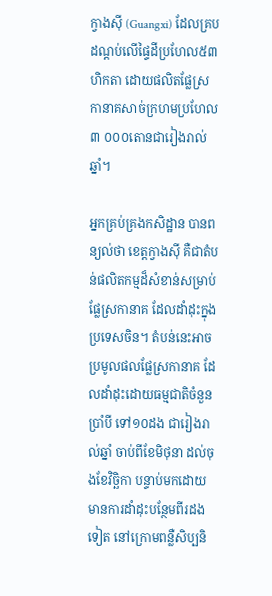ក្វាងស៊ី (Guangxi) ដែលគ្របដណ្តប់លើផ្ទៃដីប្រហែល៥៣ហិកតា ដោយផលិតផ្លែស្រកានាគសាច់ក្រហមប្រហែល៣ ០០០តោនជារៀងរាល់ឆ្នាំ។

អ្នកគ្រប់គ្រងកសិដ្ឋាន បានពន្យល់ថា ខេត្តក្វាងស៊ី គឺជាតំបន់ផលិតកម្មដ៏សំខាន់សម្រាប់ផ្លែស្រកានាគ ដែលដាំដុះក្នុងប្រទេសចិន។ តំបន់នេះអាចប្រមូលផលផ្លែស្រកានាគ ដែលដាំដុះដោយធម្មជាតិចំនួនប្រាំបី ទៅ១០ដង ជារៀងរាល់ឆ្នាំ ចាប់ពីខែមិថុនា ដល់ចុងខែវិច្ឆិកា បន្ទាប់មកដោយមានការដាំដុះបន្ថែមពីរដងទៀត នៅក្រោមពន្លឺសិប្បនិ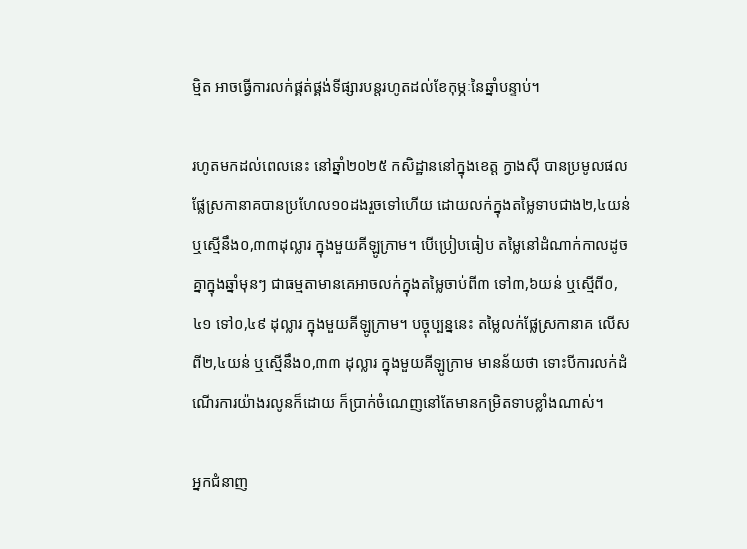ម្មិត អាចធ្វើការលក់ផ្គត់ផ្គង់ទីផ្សារបន្តរហូតដល់ខែកុម្ភៈនៃឆ្នាំបន្ទាប់។

រហូតមកដល់ពេលនេះ នៅឆ្នាំ២០២៥ កសិដ្ឋាននៅក្នុងខេត្ត ក្វាងស៊ី បានប្រមូលផលផ្លែស្រកានាគបានប្រហែល១០ដងរួចទៅហើយ ដោយលក់ក្នុងតម្លៃទាបជាង២,៤យន់ ឬស្មើនឹង០,៣៣ដុល្លារ ក្នុងមួយគីឡូក្រាម។ បើប្រៀបធៀប តម្លៃនៅដំណាក់កាលដូចគ្នាក្នុងឆ្នាំមុនៗ ជាធម្មតាមានគេអាចលក់ក្នុងតម្លៃចាប់ពី៣ ទៅ៣,៦យន់ ឬស្មើពី០,៤១ ទៅ០,៤៩ ដុល្លារ ក្នុងមួយគីឡូក្រាម។ បច្ចុប្បន្ននេះ តម្លៃលក់ផ្លែស្រកានាគ លើសពី២,៤យន់ ឬស្មើនឹង០,៣៣ ដុល្លារ ក្នុងមួយគីឡូក្រាម មានន័យថា ទោះបីការលក់ដំណើរការយ៉ាងរលូនក៏ដោយ ក៏ប្រាក់ចំណេញនៅតែមានកម្រិតទាបខ្លាំងណាស់។

អ្នកជំនាញ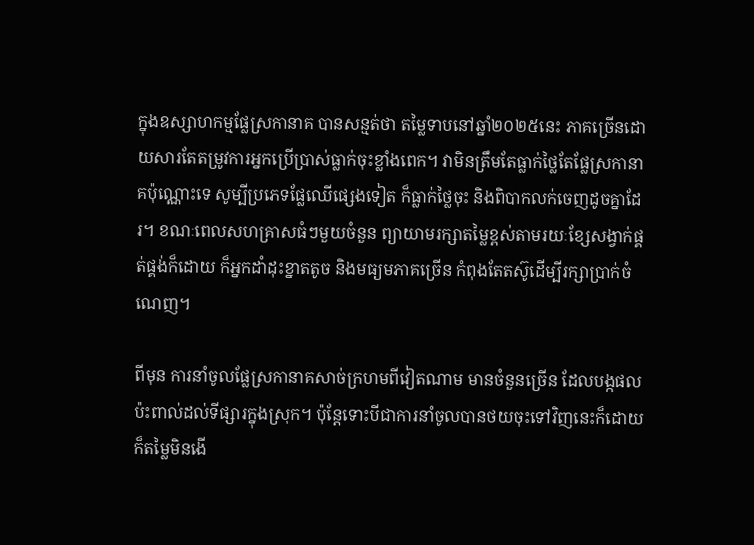ក្នុងឧស្សាហកម្មផ្លែស្រកានាគ បានសន្មត់ថា តម្លៃទាបនៅឆ្នាំ២០២៥នេះ ភាគច្រើនដោយសារតែតម្រូវការអ្នកប្រើប្រាស់ធ្លាក់ចុះខ្លាំងពេក។ វាមិនត្រឹមតែធ្លាក់ថ្លៃតែផ្លែស្រកានាគប៉ុណ្ណោះទេ សូម្បីប្រភេទផ្លែឈើផ្សេងទៀត ក៏ធ្លាក់ថ្លៃចុះ និងពិបាកលក់ចេញដូចគ្នាដែរ។ ខណៈពេលសហគ្រាសធំៗមួយចំនួន ព្យាយាមរក្សាតម្លៃខ្ពស់តាមរយៈខ្សែសង្វាក់ផ្គត់ផ្គង់ក៏ដោយ ក៏អ្នកដាំដុះខ្នាតតូច និងមធ្យមភាគច្រើន កំពុងតែតស៊ូដើម្បីរក្សាប្រាក់ចំណេញ។

ពីមុន ការនាំចូលផ្លែស្រកានាគសាច់ក្រហមពីវៀតណាម មានចំនួនច្រើន ដែលបង្កផលប៉ះពាល់ដល់ទីផ្សារក្នុងស្រុក។ ប៉ុន្តែទោះបីជាការនាំចូលបានថយចុះទៅវិញនេះក៏ដោយ ក៏តម្លៃមិនងើ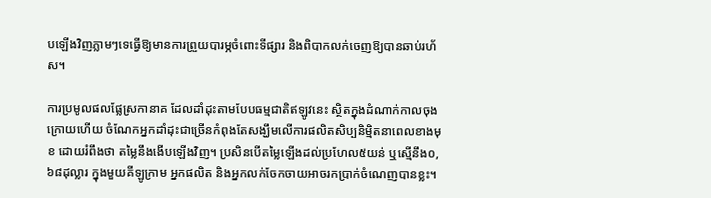បឡើងវិញភ្លាមៗទេធ្វើឱ្យមានការព្រួយបារម្ភចំពោះទីផ្សារ និងពិបាកលក់ចេញឱ្យបានឆាប់រហ័ស។

ការប្រមូលផលផ្លែស្រកានាគ ដែលដាំដុះតាមបែបធម្មជាតិឥឡូវនេះ ស្ថិតក្នុងដំណាក់កាលចុងក្រោយហើយ ចំណែកអ្នកដាំដុះជាច្រើនកំពុងតែសង្ឃឹមលើការផលិតសិប្បនិម្មិតនាពេលខាងមុខ ដោយរំពឹងថា តម្លៃនឹងងើបឡើងវិញ។ ប្រសិនបើតម្លៃឡើងដល់ប្រហែល៥យន់ ឬស្មើនឹង០,៦៨ដុល្លារ ក្នុងមួយគីឡូក្រាម អ្នកផលិត និងអ្នកលក់ចែកចាយអាចរកប្រាក់ចំណេញបានខ្លះ។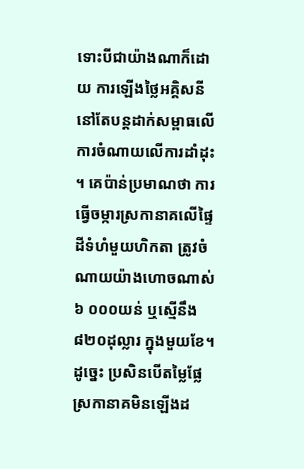ទោះបីជាយ៉ាងណាក៏ដោយ ការឡើងថ្លៃអគ្គិសនីនៅតែបន្តដាក់សម្ពាធលើការចំណាយលើការដាំដុះ។ គេប៉ាន់ប្រមាណថា ការធ្វើចម្ការស្រកានាគលើផ្ទៃដីទំហំមួយហិកតា ត្រូវចំណាយយ៉ាងហោចណាស់ ៦ ០០០យន់ ឬស្មើនឹង៨២០ដុល្លារ ក្នុងមួយខែ។ ដូច្នេះ ប្រសិនបើតម្លៃផ្លែស្រកានាគមិនឡើងដ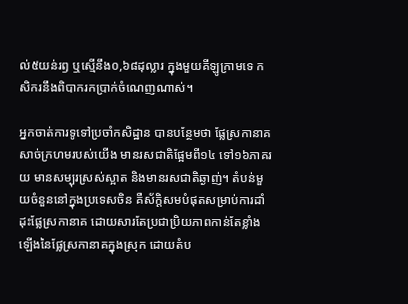ល់៥យន់រឭ ឬស្មើនឹង០,៦៨ដុល្លារ ក្នុងមួយគីឡូក្រាមទេ កសិករនឹងពិបាករកប្រាក់ចំណេញណាស់។

អ្នកចាត់ការទូទៅប្រចាំកសិដ្ឋាន បានបន្ថែមថា ផ្លែស្រកានាគសាច់ក្រហមរបស់យើង មានរសជាតិផ្អែមពី១៤ ទៅ១៦ភាគរយ មានសម្បុរស្រស់ស្អាត និងមានរសជាតិឆ្ងាញ់។ តំបន់មួយចំនួននៅក្នុងប្រទេសចិន គឺស័ក្តិសមបំផុតសម្រាប់ការដាំដុះផ្លែស្រកានាគ ដោយសារតែប្រជាប្រិយភាពកាន់តែខ្លាំងឡើងនៃផ្លែស្រកានាគក្នុងស្រុក ដោយតំប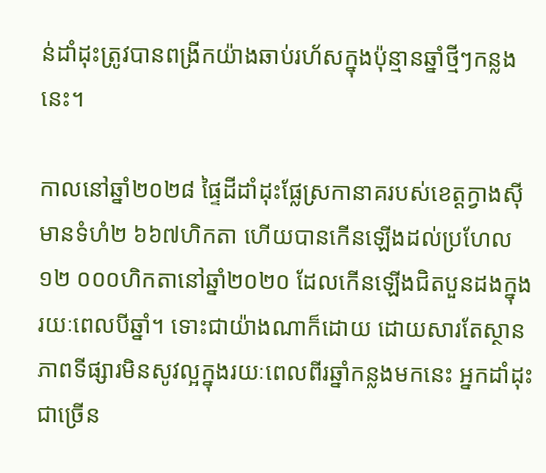ន់ដាំដុះត្រូវបានពង្រីកយ៉ាងឆាប់រហ័សក្នុងប៉ុន្មានឆ្នាំថ្មីៗកន្លងនេះ។

កាលនៅឆ្នាំ២០២៨ ផ្ទៃដីដាំដុះផ្លែស្រកានាគរបស់ខេត្តក្វាងស៊ី មានទំហំ២ ៦៦៧ហិកតា ហើយបានកើនឡើងដល់ប្រហែល១២ ០០០ហិកតានៅឆ្នាំ២០២០ ដែលកើនឡើងជិតបួនដងក្នុងរយៈពេលបីឆ្នាំ។ ទោះជាយ៉ាងណាក៏ដោយ ដោយសារតែស្ថានភាពទីផ្សារមិនសូវល្អក្នុងរយៈពេលពីរឆ្នាំកន្លងមកនេះ អ្នកដាំដុះជាច្រើន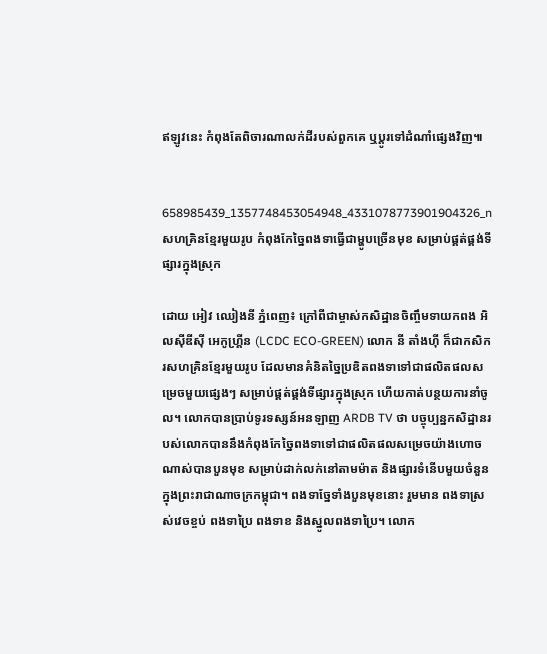ឥឡូវនេះ កំពុងតែពិចារណាលក់ដីរបស់ពួកគេ ឬប្តូរទៅដំណាំផ្សេងវិញ៕


658985439_1357748453054948_4331078773901904326_n
សហគ្រិនខ្មែរមួយរូប កំពុងកែច្នៃពងទាធ្វើជាម្ហូបច្រើនមុខ សម្រាប់ផ្គត់ផ្គង់ទីផ្សារក្នុងស្រុក

ដោយ អៀវ ឈៀងនី ភ្នំពេញ៖ ក្រៅពីជាម្ចាស់កសិដ្ឋានចិញ្ចឹមទាយកពង អិលស៊ីឌីស៊ី អេកូហ្គ្រីន (LCDC ECO-GREEN) លោក នី តាំងហ៊ី ក៏ជាកសិករសហគ្រិនខ្មែរមួយរូប ដែលមានគំនិតច្នៃប្រឌិតពងទាទៅជាផលិតផលសម្រេចមួយផ្សេងៗ សម្រាប់ផ្គត់ផ្គង់ទីផ្សារក្នុងស្រុក ហើយកាត់បន្ថយការនាំចូល។ លោកបានប្រាប់ទូរទស្សន៍អនឡាញ ARDB TV ថា បច្ចុប្បន្នកសិដ្ឋានរបស់លោកបាននឹងកំពុងកែច្នៃពងទាទៅជាផលិតផលសម្រេចយ៉ាងហោចណាស់បានបួនមុខ សម្រាប់ដាក់លក់នៅតាមម៉ាត និងផ្សារទំនើបមួយចំនួនក្នុងព្រះរាជាណាចក្រកម្ពុជា។ ពងទាច្នែទាំងបួនមុខនោះ រួមមាន ពងទាស្រស់វេចខ្ចប់ ពងទាប្រៃ ពងទាខ និងស្នូលពងទាប្រៃ។ លោក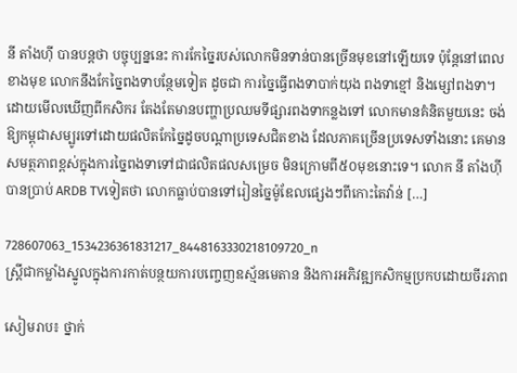នី តាំងហ៊ី បានបន្តថា បច្ចុប្បន្ននេះ ការកែច្នៃរបស់លោកមិនទាន់បានច្រើនមុខនៅឡើយទេ ប៉ុន្តែនៅពេលខាងមុខ លោកនឹងកែច្នៃពងទាបន្ថែមទៀត ដូចជា ការច្នៃធ្វើពងទាបាក់យុង ពងទាខ្មៅ និងម្សៅពងទា។ ដោយមើលឃើញពីកសិករ តែងតែមានបញ្ហាប្រឈមទីផ្សារពងទាកន្លងទៅ លោកមានគំនិតមួយនេះ ចង់ឱ្យកម្ពុជាសម្បូរទៅដោយផលិតកែច្នៃដូចបណ្ដាប្រទេសជិតខាង ដែលភាគច្រើនប្រទេសទាំងនោះ គេមានសមត្ថភាពខ្ពស់ក្នុងការច្នៃពងទាទៅជាផលិតផលសម្រេច មិនក្រោមពី៥០មុខនោះទេ។ លោក នី តាំងហ៊ី បានប្រាប់ ARDB TVទៀតថា លោកធ្លាប់បានទៅរៀនច្នៃម៉ូឌែលផ្សេងៗពីកោះតៃវ៉ាន់ […]

728607063_1534236361831217_8448163330218109720_n
ស្ត្រីជាកម្លាំងស្នូលក្នុងការកាត់បន្ថយការបញ្ចេញឧស្ម័នមេតាន និងការអភិវឌ្ឍកសិកម្មប្រកបដោយចីរភាព

សៀមរាប៖ ថ្នាក់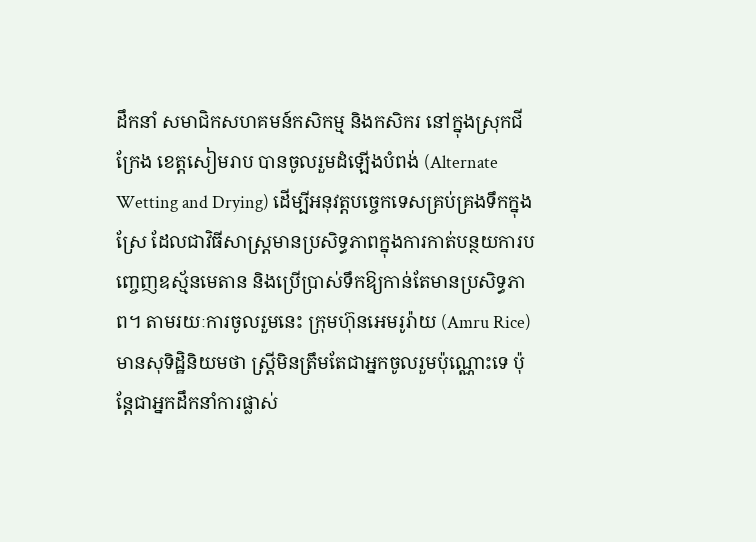ដឹកនាំ សមាជិកសហគមន៍កសិកម្ម និងកសិករ នៅក្នុងស្រុកជីក្រែង ខេត្តសៀមរាប បានចូលរួមដំឡើងបំពង់ (Alternate Wetting and Drying) ដើម្បីអនុវត្តបច្ចេកទេសគ្រប់គ្រងទឹកក្នុងស្រែ ដែលជាវិធីសាស្ត្រមានប្រសិទ្ធភាពក្នុងការកាត់បន្ថយការបញ្ចេញឧស្ម័នមេតាន និងប្រើប្រាស់ទឹកឱ្យកាន់តែមានប្រសិទ្ធភាព។ តាមរយៈការចូលរួមនេះ ក្រុមហ៊ុនអេមរូរ៉ាយ (Amru Rice) មានសុទិដ្ឋិនិយមថា ស្ត្រីមិនត្រឹមតែជាអ្នកចូលរួមប៉ុណ្ណោះទេ ប៉ុន្តែជាអ្នកដឹកនាំការផ្លាស់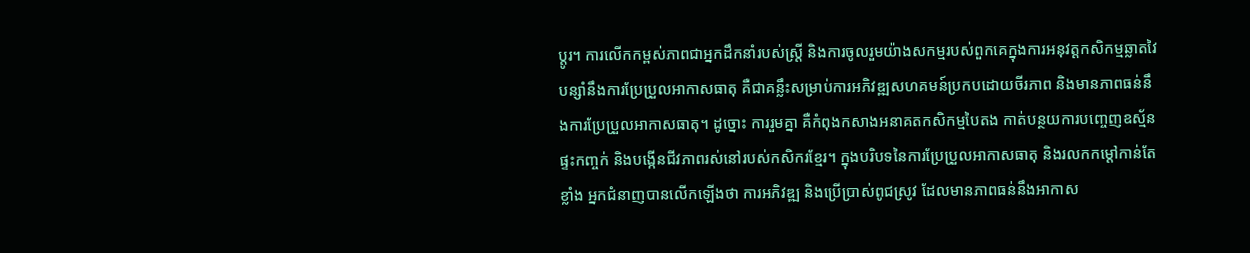ប្តូរ។ ការលើកកម្ពស់ភាពជាអ្នកដឹកនាំរបស់ស្ត្រី និងការចូលរួមយ៉ាងសកម្មរបស់ពួកគេក្នុងការអនុវត្ដកសិកម្មឆ្លាតវៃបន្សាំនឹងការប្រែប្រួលអាកាសធាតុ គឺជាគន្លឹះសម្រាប់ការអភិវឌ្ឍសហគមន៍ប្រកបដោយចីរភាព និងមានភាពធន់នឹងការប្រែប្រួលអាកាសធាតុ។ ដូច្នោះ ការរួមគ្នា គឺកំពុងកសាងអនាគតកសិកម្មបៃតង កាត់បន្ថយការបញ្ចេញឧស្ម័នផ្ទះកញ្ចក់ និងបង្កើនជីវភាពរស់នៅរបស់កសិករខ្មែរ។ ក្នុងបរិបទនៃការប្រែប្រួលអាកាសធាតុ និងរលកកម្ដៅកាន់តែខ្លាំង អ្នកជំនាញបានលើកឡើងថា ការអភិវឌ្ឍ និងប្រើប្រាស់ពូជស្រូវ ដែលមានភាពធន់នឹងអាកាស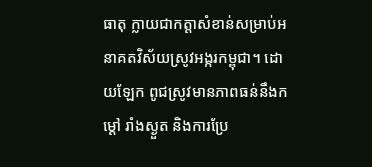ធាតុ ក្លាយជាកត្តាសំខាន់សម្រាប់អនាគតវិស័យស្រូវអង្ករកម្ពុជា។ ដោយឡែក ពូជស្រូវមានភាពធន់នឹងកម្ដៅ រាំងស្ងួត និងការប្រែ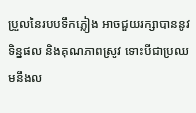ប្រួលនៃរបបទឹកភ្លៀង អាចជួយរក្សាបាននូវទិន្នផល និងគុណភាពស្រូវ ទោះបីជាប្រឈមនឹងល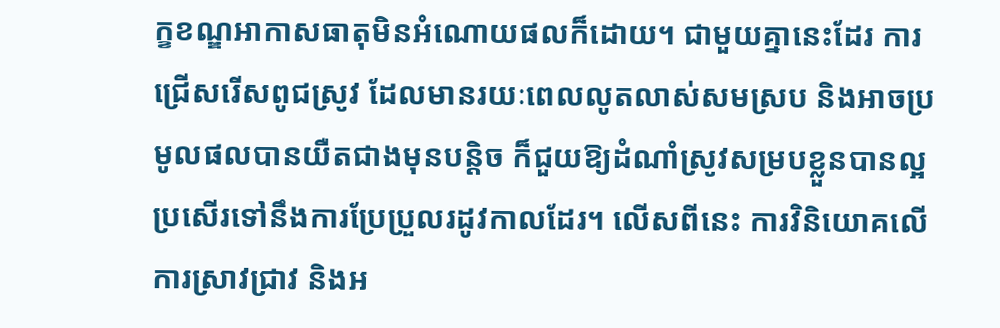ក្ខខណ្ឌអាកាសធាតុមិនអំណោយផលក៏ដោយ។ ជាមួយគ្នានេះដែរ ការជ្រើសរើសពូជស្រូវ ដែលមានរយៈពេលលូតលាស់សមស្រប និងអាចប្រមូលផលបានយឺតជាងមុនបន្តិច ក៏ជួយឱ្យដំណាំស្រូវសម្របខ្លួនបានល្អប្រសើរទៅនឹងការប្រែប្រួលរដូវកាលដែរ។ លើសពីនេះ ការវិនិយោគលើការស្រាវជ្រាវ និងអ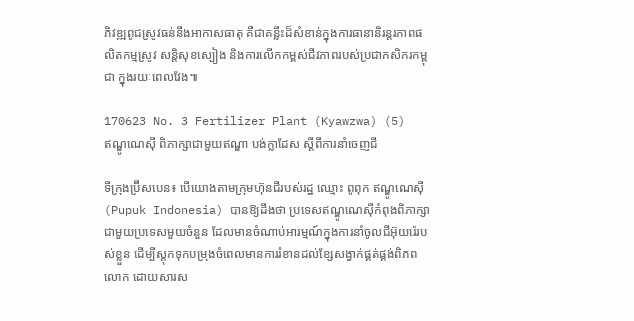ភិវឌ្ឍពូជស្រូវធន់នឹងអាកាសធាតុ គឺជាគន្លឹះដ៏សំខាន់ក្នុងការធានានិរន្តរភាពផលិតកម្មស្រូវ សន្តិសុខស្បៀង និងការលើកកម្ពស់ជីវភាពរបស់ប្រជាកសិករកម្ពុជា ក្នុងរយៈពេលវែង៕

170623 No. 3 Fertilizer Plant (Kyawzwa) (5)
ឥណ្ឌូណេស៊ី ពិភាក្សាជាមួយឥណ្ឌា បង់ក្លាដែស ស្តីពីការនាំចេញជី

ទីក្រុងប្រ៊ីសបេន៖ បើយោងតាមក្រុមហ៊ុនជីរបស់រដ្ឋ ឈ្មោះ ពូពុក ឥណ្ឌូណេស៊ី (Pupuk Indonesia) បានឱ្យដឹងថា ប្រទេសឥណ្ឌូណេស៊ីកំពុងពិភាក្សាជាមួយប្រទេសមួយចំនួន ដែលមានចំណាប់អារម្មណ៍ក្នុងការនាំចូលជីអ៊ុយរ៉េរបស់ខ្លួន ដើម្បីស្តុកទុកបម្រុងចំពេលមានការរំខានដល់ខ្សែសង្វាក់ផ្គត់ផ្គង់ពិភពលោក ដោយសារស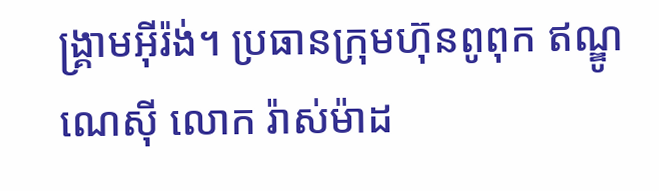ង្គ្រាមអ៊ីរ៉ង់។ ប្រធានក្រុមហ៊ុនពូពុក ឥណ្ឌូណេស៊ី លោក រ៉ាស់ម៉ាដ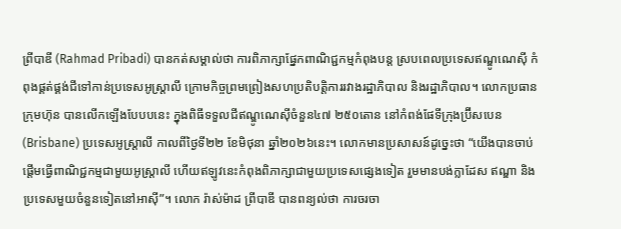ព្រីបាឌី (Rahmad Pribadi) បានកត់សម្គាល់ថា ការពិភាក្សាផ្នែកពាណិជ្ជកម្មកំពុងបន្ត ស្របពេលប្រទេសឥណ្ឌូណេស៊ី កំពុងផ្គត់ផ្គង់ជីទៅកាន់ប្រទេសអូស្ត្រាលី ក្រោមកិច្ចព្រមព្រៀងសហប្រតិបត្តិការរវាងរដ្ឋាភិបាល និងរដ្ឋាភិបាល។ លោកប្រធានក្រុមហ៊ុន បានលើកឡើងបែបបនេះ ក្នុងពិធីទទួលជីឥណ្ឌូណេស៊ីចំនួន៤៧ ២៥០តោន នៅកំពង់ផែទីក្រុងប្រ៊ីសបេន (Brisbane) ប្រទេសអូស្ត្រាលី កាលពីថ្ងៃទី២២ ខែមិថុនា ឆ្នាំ២០២៦នេះ។ លោកមានប្រសាសន៍ដូច្នេះថា “យើងបានចាប់ផ្តើមធ្វើពាណិជ្ជកម្មជាមួយអូស្ត្រាលី ហើយឥឡូវនេះកំពុងពិភាក្សាជាមួយប្រទេសផ្សេងទៀត រួមមានបង់ក្លាដែស ឥណ្ឌា និងប្រទេសមួយចំនួនទៀតនៅអាស៊ី”។ លោក រ៉ាស់ម៉ាដ ព្រីបាឌី បានពន្យល់ថា ការចរចា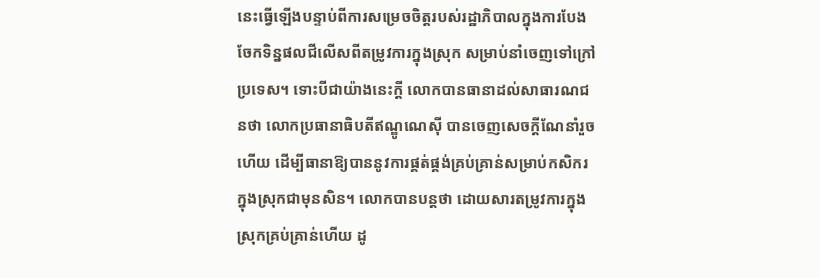នេះធ្វើឡើងបន្ទាប់ពីការសម្រេចចិត្តរបស់រដ្ឋាភិបាលក្នុងការបែងចែកទិន្នផលជីលើសពីតម្រូវការក្នុងស្រុក សម្រាប់នាំចេញទៅក្រៅប្រទេស។ ទោះបីជាយ៉ាងនេះក្តី លោកបានធានាដល់សាធារណជនថា លោកប្រធានាធិបតីឥណ្ឌូណេស៊ី បានចេញសេចក្តីណែនាំរួចហើយ ដើម្បីធានាឱ្យបាននូវការផ្គត់ផ្គង់គ្រប់គ្រាន់សម្រាប់កសិករក្នុងស្រុកជាមុនសិន។ លោកបានបន្តថា ដោយសារតម្រូវការក្នុងស្រុកគ្រប់គ្រាន់ហើយ ដូ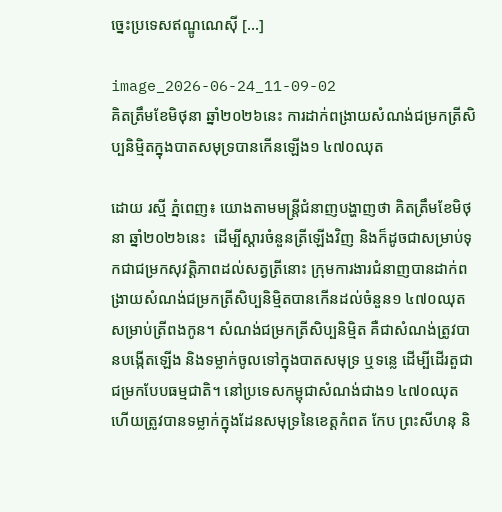ច្នេះប្រទេសឥណ្ឌូណេស៊ី […]

image_2026-06-24_11-09-02
គិតត្រឹមខែមិថុនា ឆ្នាំ២០២៦នេះ ការដាក់ពង្រាយសំណង់ជម្រកត្រីសិប្បនិម្មិតក្នុងបាតសមុទ្របានកើនឡើង១ ៤៧០ឈុត

ដោយ រស្មី ភ្នំពេញ៖ យោងតាមមន្រ្តីជំនាញបង្ហាញថា គិតត្រឹមខែមិថុនា ឆ្នាំ២០២៦នេះ  ដើម្បីស្តារចំនួនត្រីឡើងវិញ និងក៏ដូចជាសម្រាប់ទុកជាជម្រកសុវត្តិភាពដល់សត្វត្រីនោះ ក្រុមការងារជំនាញបានដាក់ពង្រាយសំណង់ជម្រកត្រីសិប្បនិម្មិតបានកើនដល់ចំនួន១ ៤៧០ឈុត សម្រាប់ត្រីពងកូន។ សំណង់ជម្រកត្រីសិប្បនិម្មិត គឺជាសំណង់ត្រូវបានបង្កើតឡើង និងទម្លាក់ចូលទៅក្នុងបាតសមុទ្រ ឬទន្លេ ដើម្បីដើរតួជាជម្រកបែបធម្មជាតិ។ នៅប្រទេសកម្ពុជាសំណង់ជាង១ ៤៧០ឈុត ហើយត្រូវបានទម្លាក់ក្នុងដែនសមុទ្រនៃខេត្តកំពត កែប ព្រះសីហនុ និ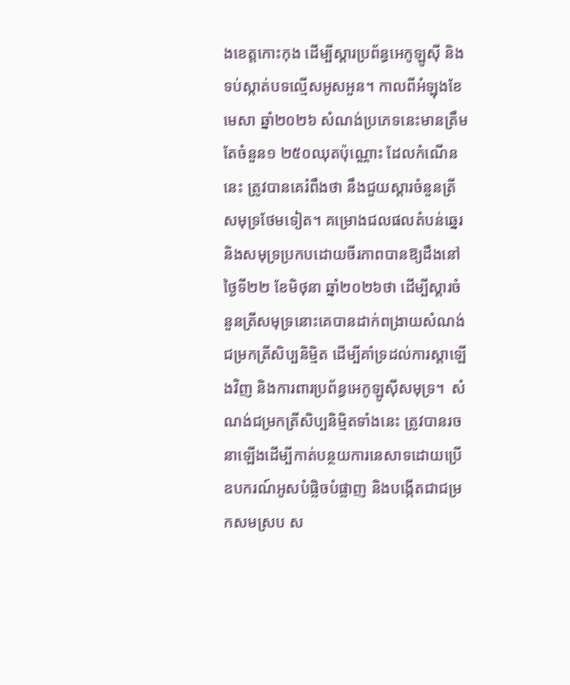ងខេត្តកោះកុង ដើម្បីស្តារប្រព័ន្ធអេកូឡូស៊ី និងទប់ស្កាត់បទល្មើសអូសអួន។ កាលពីអំឡុងខែមេសា ឆ្នាំ២០២៦ សំណង់ប្រភេទនេះមានត្រឹមតែចំនួន១ ២៥០ឈុតប៉ុណ្ណោះ ដែលកំណើននេះ ត្រូវបានគេរំពឹងថា នឹងជួយស្តារចំនួនត្រីសមុទ្រថែមទៀត។ គម្រោងជលផលតំបន់ឆ្នេរ និងសមុទ្រប្រកបដោយចីរភាពបានឱ្យដឹងនៅថ្ងៃទី២២ ខែមិថុនា ឆ្នាំ២០២៦ថា ដើម្បីស្តារចំនួនត្រីសមុទ្រនោះគេបានដាក់ពង្រាយសំណង់ជម្រកត្រីសិប្បនិម្មិត ដើម្បីគាំទ្រដល់ការស្ដាឡើងវិញ និងការពារប្រព័ន្ធអេកូឡូស៊ីសមុទ្រ។  សំណង់ជម្រកត្រីសិប្បនិម្មិតទាំងនេះ ត្រូវបានរចនាឡើងដើម្បីកាត់បន្ថយការនេសាទដោយប្រើឧបករណ៍អូសបំផ្លិចបំផ្លាញ និងបង្កើតជាជម្រកសមស្រប ស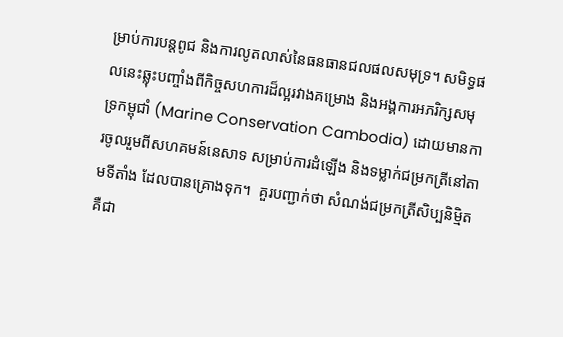ម្រាប់ការបន្តពូជ និងការលូតលាស់នៃធនធានជលផលសមុទ្រ។ សមិទ្ធផលនេះឆ្លុះបញ្ចាំងពីកិច្ចសហការដ៏ល្អរវាងគម្រោង និងអង្គការអភរិក្សសមុទ្រកម្ពុជាំ (Marine Conservation Cambodia) ដោយមានការចូលរួមពីសហគមន៍នេសាទ សម្រាប់ការដំឡើង និងទម្លាក់ជម្រកត្រីនៅតាមទីតាំង ដែលបានគ្រោងទុក។  គួរបញ្ជាក់ថា សំណង់ជម្រកត្រីសិប្បនិម្មិត គឺជា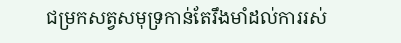ជម្រកសត្វសមុទ្រកាន់តែរឹងមាំដល់ការរស់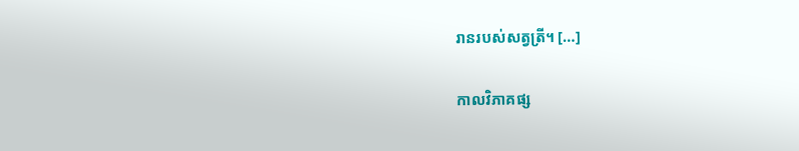រានរបស់សត្វត្រី។ […]

កាលវិភាគផ្ស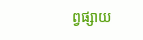ព្វផ្សាយ